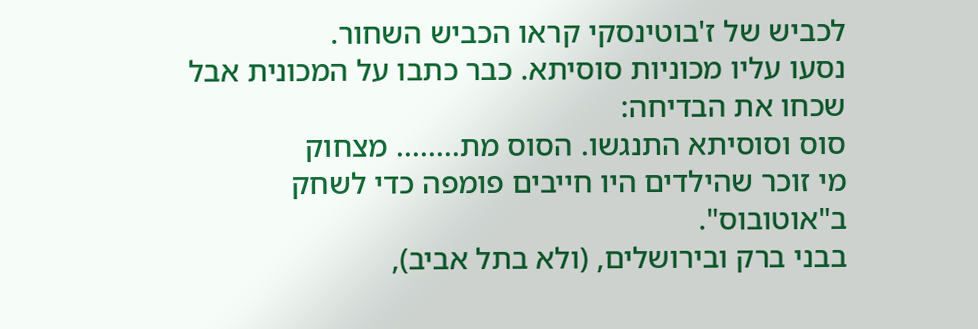לכביש של ז'בוטינסקי קראו הכביש השחור.
נסעו עליו מכוניות סוסיתא. כבר כתבו על המכונית אבל שכחו את הבדיחה:
סוס וסוסיתא התנגשו. הסוס מת........ מצחוק
מי זוכר שהילדים היו חייבים פומפה כדי לשחק ב"אוטובוס".
בבני ברק ובירושלים, (ולא בתל אביב),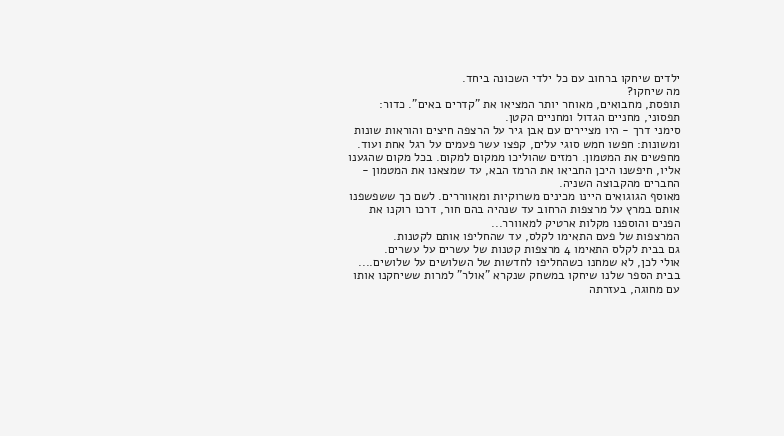ילדים שיחקו ברחוב עם כל ילדי השכונה ביחד.
מה שיחקו?
תופסת, מחבואים, מאוחר יותר המציאו את "קדרים באים". כדור: תפסוני, מחניים הגדול ומחניים הקטן.
סימני דרך - היו מציירים עם אבן גיר על הרצפה חיצים והוראות שונות ומשונות: חפשו חמש סוגי עלים, קפצו עשר פעמים על רגל אחת ועוד.
מחפשים את המטמון. רמזים שהוליכו ממקום למקום. בכל מקום שהגענו אליו, חיפשנו היכן החביאו את הרמז הבא, עד שמצאנו את המטמון - החברים מהקבוצה השניה.
מאוסף הגוגואים היינו מכינים משרוקיות ומאווררים. לשם כך ששפשפנו אותם במרץ על מרצפות הרחוב עד שנהיה בהם חור, דרכו רוקנו את הפנים והוספנו מקלות ארטיק למאוורר...
המרצפות של פעם התאימו לקלס, עד שהחליפו אותם לקטנות.
גם בבית לקלס התאימו 4 מרצפות קטנות של עשרים על עשרים.
אולי לכן, לא שמחנו כשהחליפו לחדשות של השלושים על שלושים....
בבית הספר שלנו שיחקו במשחק שנקרא "אולר" למרות ששיחקנו אותו עם מחוגה, בעזרתה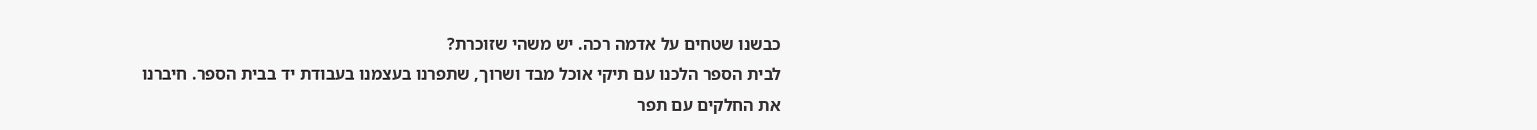כבשנו שטחים על אדמה רכה. יש משהי שזוכרת?
לבית הספר הלכנו עם תיקי אוכל מבד ושרוך, שתפרנו בעצמנו בעבודת יד בבית הספר. חיברנו את החלקים עם תפר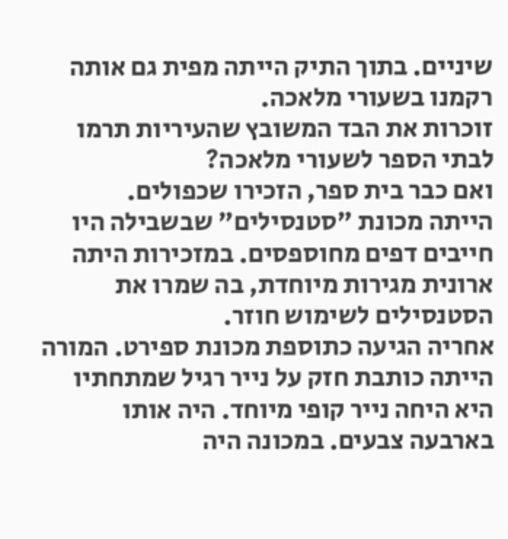שיניים. בתוך התיק הייתה מפית גם אותה רקמנו בשעורי מלאכה.
זוכרות את הבד המשובץ שהעיריות תרמו לבתי הספר לשעורי מלאכה?
ואם כבר בית ספר, הזכירו שכפולים.
הייתה מכונת "סטנסילים" שבשבילה היו חייבים דפים מחוספסים. במזכירות היתה ארונית מגירות מיוחדת, בה שמרו את הסטנסילים לשימוש חוזר.
אחריה הגיעה כתוספת מכונת ספירט. המורה הייתה כותבת חזק על נייר רגיל שמתחתיו היא היחה נייר קופי מיוחד. היה אותו בארבעה צבעים. במכונה היה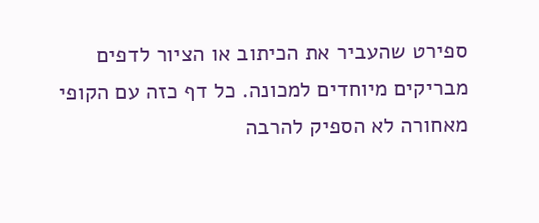ספירט שהעביר את הכיתוב או הציור לדפים מבריקים מיוחדים למכונה. כל דף כזה עם הקופי מאחורה לא הספיק להרבה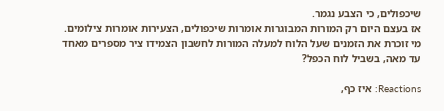שיכפולים, כי הצבע נגמר.
אז בעצם היום רק המורות המבוגרות אומרות שיכפולים, הצעירות אומרות צילומים.
מי זוכרת את הזמנים שעל הלוח למעלה המורות לחשבון הצמידו ציר מספרים מאחד עד מאה, בשביל לוח הכפל?

Reactions: איז כף,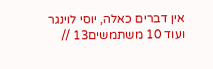אין דברים כאלה, יוסי לוינגר ועוד 10 משתמשים13 //